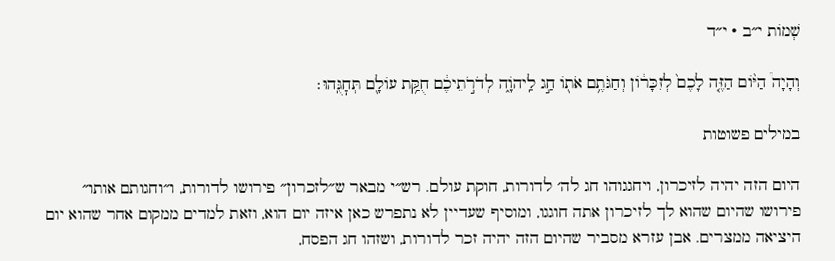שְׁמוֹת י״ב · י״ד

וְהָיָה֩ הַיּ֨וֹם הַזֶּ֤ה לָכֶם֙ לְזִכָּר֔וֹן וְחַגֹּתֶ֥ם אֹת֖וֹ חַ֣ג לַֽיהֹוָ֑ה לְדֹרֹ֣תֵיכֶ֔ם חֻקַּ֥ת עוֹלָ֖ם תְּחׇגֻּֽהוּ׃

במילים פשוטות

היום הזה יהיה לזיכרון, ויחגגוהו חג לה׳ לדורות, חוקת עולם. רש״י מבאר ש״לזכרון״ פירושו לדורות, ו״וחגותם אותו״ פירושו שהיום שהוא לך לזיכרון אתה חוגגו, ומוסיף שעדיין לא נתפרש כאן איזה יום הוא, וזאת למדים ממקום אחר שהוא יום היציאה ממצרים. אבן עזרא מסביר שהיום הזה יהיה זכר לדורות, ושזהו חג הפסח,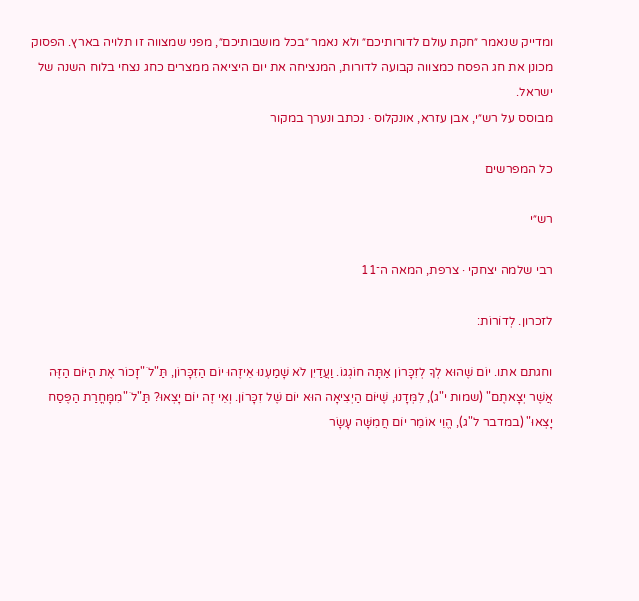ומדייק שנאמר ״חקת עולם לדורותיכם״ ולא נאמר ״בכל מושבותיכם״, מפני שמצווה זו תלויה בארץ. הפסוק מכונן את חג הפסח כמצווה קבועה לדורות, המנציחה את יום היציאה ממצרים כחג נצחי בלוח השנה של ישראל.
מבוסס על רש״י, אבן עזרא, אונקלוס · נכתב ונערך במקור

כל המפרשים

רש״י

רבי שלמה יצחקי · צרפת, המאה ה־11

לזכרון. לְדוֹרוֹת:

וחגתם אתו. יוֹם שֶׁהוּא לְךָ לְזִכָּרוֹן אַתָּה חוֹגְגוֹ. וַעֲדַיִן לֹא שָׁמַעְנוּ אֵיזֶהוּ יוֹם הַזִּכָּרוֹן, תַּ"לֹ "זָכוֹר אֶת הַיּוֹם הַזֶּה אֲשֶׁר יְצָאתֶם" (שמות י"ג), לִמְּדָנוּ, שֶׁיּוֹם הַיְצִיאָה הוּא יוֹם שֶׁל זִכָּרוֹן. וְאֵי זֶה יוֹם יָצְאוּ? תַּ"לֹ "מִמָּחֳרַת הַפֶּסַח יָצְאוּ" (במדבר ל"ג), הֱוֵי אוֹמֵר יוֹם חֲמִשָּׁה עָשָׂר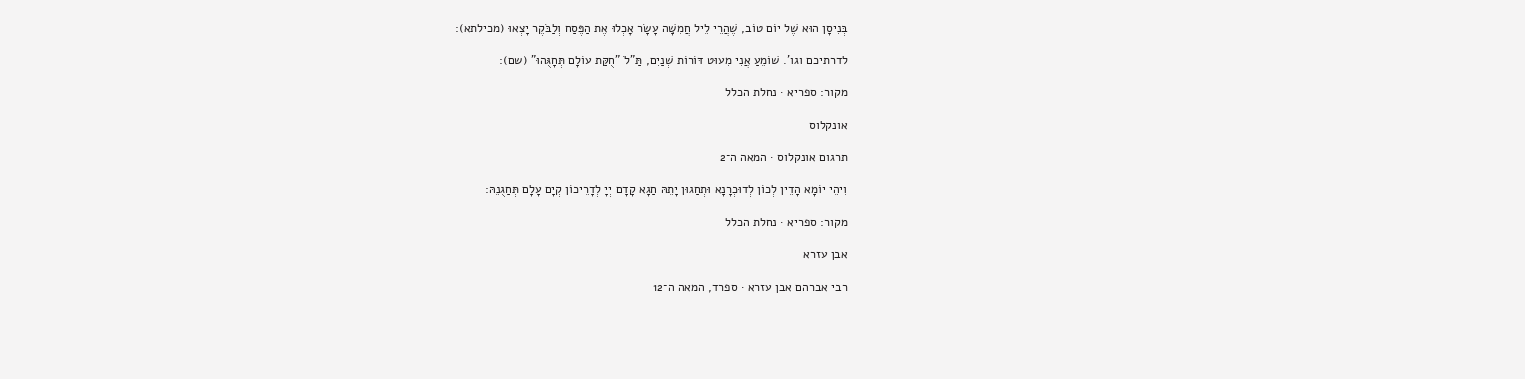בְּנִיסָן הוּא שֶׁל יוֹם טוֹב, שֶׁהֲרֵי לֵיל חֲמִשָּׁה עָשָֹר אָכְלוּ אֶת הַפֶּסַח וְלַבֹּקֶר יָצְאוּ (מכילתא):

לדרתיכם וגו'. שׁוֹמֵעַ אֲנִי מִעוּט דּוֹרוֹת שְׁנַיִם, תַּ"לֹ "חֻקַּת עוֹלָם תְּחָגֻּהוּ" (שם):

מקור: ספריא · נחלת הכלל

אונקלוס

תרגום אונקלוס · המאה ה־2

וִיהֵי יוֹמָא הָדֵין לְכוֹן לְדוּכְרָנָא וּתְחַגוּן יָתֵהּ חַגָא קָדָם יְיָ לְדָרֵיכוֹן קְיָם עָלָם תְּחַגֻנֵהּ:

מקור: ספריא · נחלת הכלל

אבן עזרא

רבי אברהם אבן עזרא · ספרד, המאה ה־12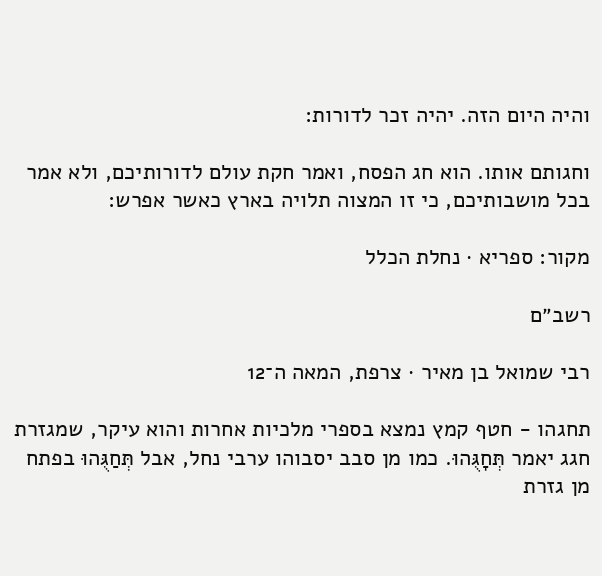והיה היום הזה. יהיה זכר לדורות:

וחגותם אותו. הוא חג הפסח, ואמר חקת עולם לדורותיכם, ולא אמר בכל מושבותיכם, כי זו המצוה תלויה בארץ כאשר אפרש:

מקור: ספריא · נחלת הכלל

רשב״ם

רבי שמואל בן מאיר · צרפת, המאה ה־12

תחגהו - חטף קמץ נמצא בספרי מלכיות אחרות והוא עיקר, שמגזרת חגג יאמר תְּחָגֻּהוּ. כמו מן סבב יסבוהו ערבי נחל, אבל תְּחַגֻּהוּ בפתח מן גזרת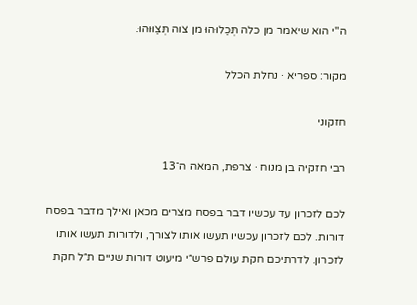ה"י הוא שיאמר מן כלה תְּכַלוּהוּ מן צוה תְּצַוּוּהוּ.

מקור: ספריא · נחלת הכלל

חזקוני

רבי חזקיה בן מנוח · צרפת, המאה ה־13

לכם לזכרון עד עכשיו דבר בפסח מצרים מכאן ואילך מדבר בפסח דורות. לכם לזכרון עכשיו תעשו אותו לצורך, ולדורות תעשו אותו לזכרון. לדרתיכם חקת עולם פרש״י מיעוט דורות שניים ת״ל חקת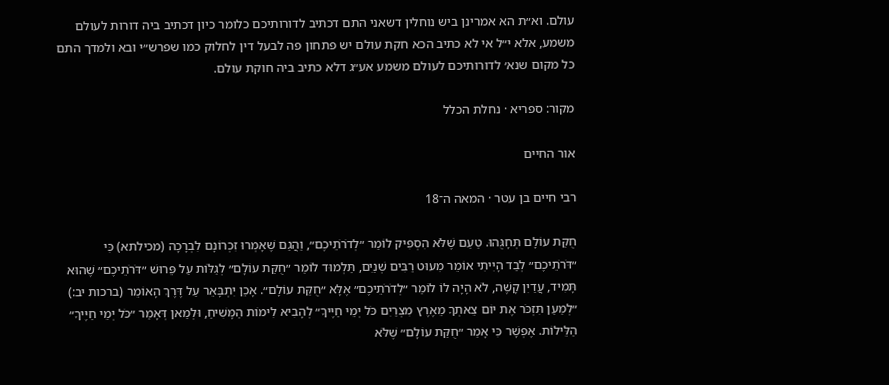עולם. וא״ת הא אמרינן ביש נוחלין דשאני התם דכתיב לדורותיכם כלומר כיון דכתיב ביה דורות לעולם משמע, אלא י״ל אי לא כתיב הכא חקת עולם יש פתחון פה לבעל דין לחלוק כמו שפרש״י ובא ולמדך התם כל מקום שנא׳ לדורותיכם לעולם משמע אע״ג דלא כתיב ביה חוקת עולם.

מקור: ספריא · נחלת הכלל

אור החיים

רבי חיים בן עטר · המאה ה־18

חֻקַּת עוֹלָם תְּחָגֻּהוּ. טַעַם שֶׁלֹּא הִסְפִּיק לוֹמַר ״לְדֹרֹתֵיכֶם״, וַהֲגַם שֶׁאָמְרוּ זִכְרוֹנָם לִבְרָכָה (מכילתא) כִּי ״דֹּרֹתֵיכֶם״ לְבַד הָיִיתִי אוֹמֵר מִעוּט רַבִּים שְׁנַיִם, תַּלְמוּד לוֹמַר ״חֻקַּת עוֹלָם״ לְגַלּוֹת עַל פֵּרוּשׁ ״דֹּרֹתֵיכֶם״ שֶׁהוּא תָּמִיד, עֲדַיִן קָשֶׁה, לֹא הָיָה לוֹ לוֹמַר ״לְדֹרֹתֵיכֶם״ אֶלָּא ״חֻקַּת עוֹלָם״. אָכֵן יִתְבָּאֵר עַל דֶּרֶךְ הָאוֹמֵר (ברכות יב:) ״לְמַעַן תִּזְכֹּר אֶת יוֹם צֵאתְךָ מֵאֶרֶץ מִצְרַיִם כֹּל יְמֵי חַיֶּיךָ״ לְהָבִיא לִימוֹת הַמָּשִׁיחַ, וּלְמַאן דְּאָמַר ״כֹּל יְמֵי חַיֶּיךָ״ הַלֵּילוֹת. אֶפְשָׁר כִּי אָמַר ״חֻקַּת עוֹלָם״ שֶׁלֹּא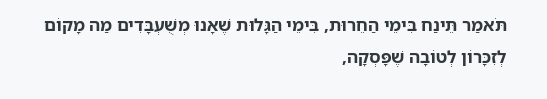תֹּאמַר תֵּינַח בִּימֵי הַחֵרוּת, בִּימֵי הַגָּלוּת שֶׁאָנוּ מְשֻׁעְבָּדִים מַה מָקוֹם לְזִכָּרוֹן לְטוֹבָה שֶׁפָּסְקָה,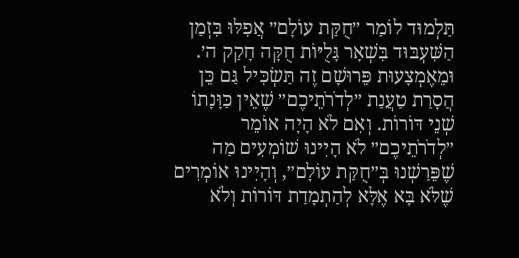תַּלְמוּד לוֹמַר ״חֻקַּת עוֹלָם״ אֲפִלּוּ בִּזְמַן הַשִּׁעְבּוּד בִּשְׁאָר גָּלֻיּוֹת חֻקָּה חָקַק ה׳. וּמֵאֶמְצָעוּת פֵּרוּשָׁם זֶה תַּשְׂכִּיל גַּם כֵּן הֲסָרַת טַעֲנַת ״לְדֹרֹתֵיכֶם״ שֶׁאֵין כַּוָּנָתוֹ שְׁנֵי דּוֹרוֹת. וְאִם לֹא הָיָה אוֹמֵר ״לְדֹרֹתֵיכֶם״ לֹא הָיִינוּ שׁוֹמְעִים מַה שֶׁפֵּרַשְׁנוּ בְּ״חֻקַּת עוֹלָם״, וְהָיִינוּ אוֹמְרִים שֶׁלֹּא בָּא אֶלָּא לְהַתְמָדַת דּוֹרוֹת וְלֹא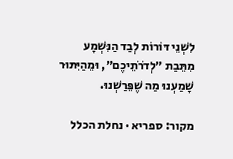לִשְׁנֵי דּוֹרוֹת לְבַד הַנִּשְׁמָע מִתֵּבַת ״לְדֹרֹתֵיכֶם״, וּמֵהַיִּתּוּר שָׁמַעְנוּ מַה שֶׁפֵּרַשְׁנוּ.

מקור: ספריא · נחלת הכלל